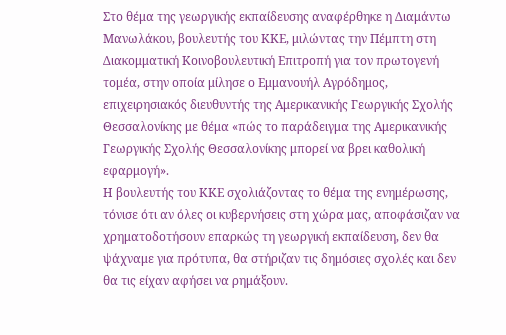Στο θέμα της γεωργικής εκπαίδευσης αναφέρθηκε η Διαμάντω Μανωλάκου, βουλευτής του ΚΚΕ, μιλώντας την Πέμπτη στη Διακομματική Κοινοβουλευτική Επιτροπή για τον πρωτογενή τομέα, στην οποία μίλησε ο Εμμανουήλ Αγρόδημος, επιχειρησιακός διευθυντής της Αμερικανικής Γεωργικής Σχολής Θεσσαλονίκης με θέμα «πώς το παράδειγμα της Αμερικανικής Γεωργικής Σχολής Θεσσαλονίκης μπορεί να βρει καθολική εφαρμογή».
Η βουλευτής του ΚΚΕ σχολιάζοντας το θέμα της ενημέρωσης, τόνισε ότι αν όλες οι κυβερνήσεις στη χώρα μας, αποφάσιζαν να χρηματοδοτήσουν επαρκώς τη γεωργική εκπαίδευση, δεν θα ψάχναμε για πρότυπα, θα στήριζαν τις δημόσιες σχολές και δεν θα τις είχαν αφήσει να ρημάξουν.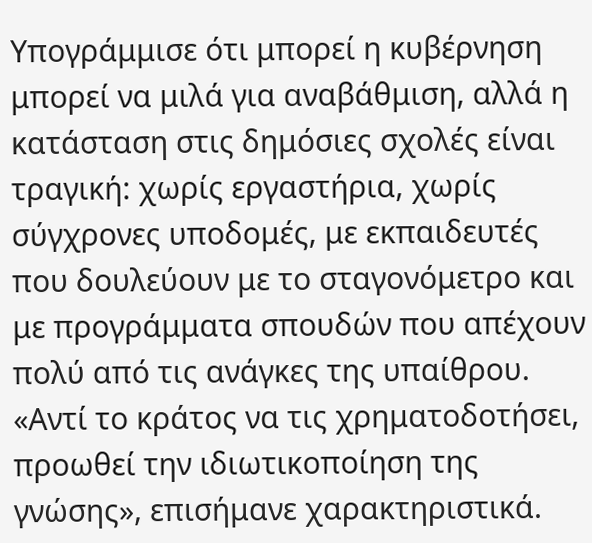Υπογράμμισε ότι μπορεί η κυβέρνηση μπορεί να μιλά για αναβάθμιση, αλλά η κατάσταση στις δημόσιες σχολές είναι τραγική: χωρίς εργαστήρια, χωρίς σύγχρονες υποδομές, με εκπαιδευτές που δουλεύουν με το σταγονόμετρο και με προγράμματα σπουδών που απέχουν πολύ από τις ανάγκες της υπαίθρου.
«Αντί το κράτος να τις χρηματοδοτήσει, προωθεί την ιδιωτικοποίηση της γνώσης», επισήμανε χαρακτηριστικά.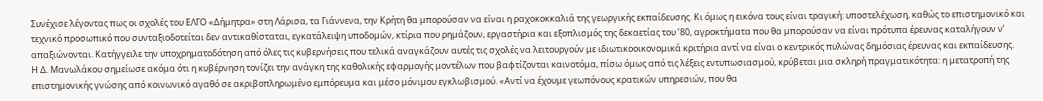Συνέχισε λέγοντας πως οι σχολές του ΕΛΓΟ «Δήμητρα» στη Λάρισα, τα Γιάννενα, την Κρήτη θα μπορούσαν να είναι η ραχοκοκκαλιά της γεωργικής εκπαίδευσης. Κι όμως η εικόνα τους είναι τραγική: υποστελέχωση, καθώς το επιστημονικό και τεχνικό προσωπικό που συνταξιοδοτείται δεν αντικαθίσταται, εγκατάλειψη υποδομών, κτίρια που ρημάζουν, εργαστήρια και εξοπλισμός της δεκαετίας του ’80, αγροκτήματα που θα μπορούσαν να είναι πρότυπα έρευνας καταλήγουν ν’ απαξιώνονται. Κατήγγειλε την υποχρηματοδότηση από όλες τις κυβερνήσεις που τελικά αναγκάζουν αυτές τις σχολές να λειτουργούν με ιδιωτικοοικονομικά κριτήρια αντί να είναι ο κεντρικός πυλώνας δημόσιας έρευνας και εκπαίδευσης.
Η Δ. Μανωλάκου σημείωσε ακόμα ότι η κυβέρνηση τονίζει την ανάγκη της καθολικής εφαρμογής μοντέλων που βαφτίζονται καινοτόμα, πίσω όμως από τις λέξεις εντυπωσιασμού, κρύβεται μια σκληρή πραγματικότητα: η μετατροπή της επιστημονικής γνώσης από κοινωνικό αγαθό σε ακριβοπληρωμένο εμπόρευμα και μέσο μόνιμου εγκλωβισμού. «Αντί να έχουμε γεωπόνους κρατικών υπηρεσιών, που θα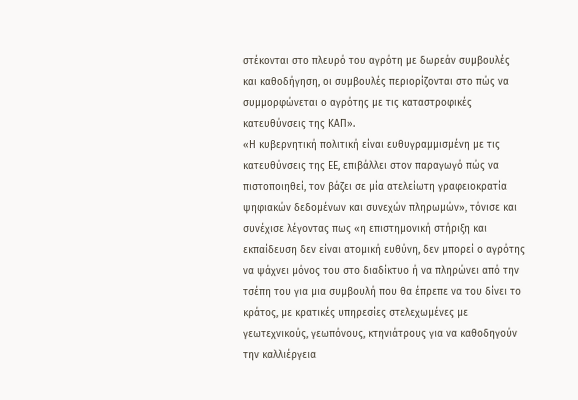στέκονται στο πλευρό του αγρότη με δωρεάν συμβουλές και καθοδήγηση, οι συμβουλές περιορίζονται στο πώς να συμμορφώνεται ο αγρότης με τις καταστροφικές κατευθύνσεις της ΚΑΠ».
«Η κυβερνητική πολιτική είναι ευθυγραμμισμένη με τις κατευθύνσεις της ΕΕ, επιβάλλει στον παραγωγό πώς να πιστοποιηθεί, τον βάζει σε μία ατελείωτη γραφειοκρατία ψηφιακών δεδομένων και συνεχών πληρωμών», τόνισε και συνέχισε λέγοντας πως «η επιστημονική στήριξη και εκπαίδευση δεν είναι ατομική ευθύνη, δεν μπορεί ο αγρότης να ψάχνει μόνος του στο διαδίκτυο ή να πληρώνει από την τσέπη του για μια συμβουλή που θα έπρεπε να του δίνει το κράτος, με κρατικές υπηρεσίες στελεχωμένες με γεωτεχνικούς, γεωπόνους, κτηνιάτρους για να καθοδηγούν την καλλιέργεια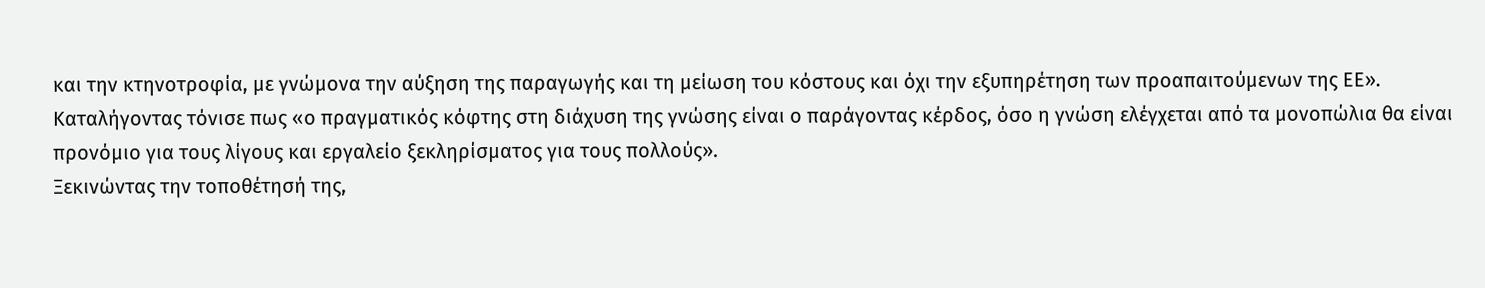και την κτηνοτροφία, με γνώμονα την αύξηση της παραγωγής και τη μείωση του κόστους και όχι την εξυπηρέτηση των προαπαιτούμενων της ΕΕ».
Καταλήγοντας τόνισε πως «ο πραγματικός κόφτης στη διάχυση της γνώσης είναι ο παράγοντας κέρδος, όσο η γνώση ελέγχεται από τα μονοπώλια θα είναι προνόμιο για τους λίγους και εργαλείο ξεκληρίσματος για τους πολλούς».
Ξεκινώντας την τοποθέτησή της,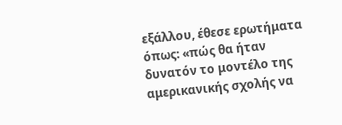εξάλλου, έθεσε ερωτήματα όπως: «πώς θα ήταν δυνατόν το μοντέλο της αμερικανικής σχολής να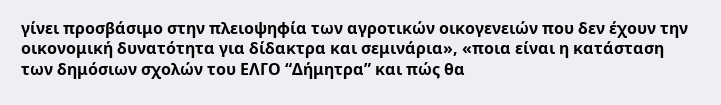γίνει προσβάσιμο στην πλειοψηφία των αγροτικών οικογενειών που δεν έχουν την οικονομική δυνατότητα για δίδακτρα και σεμινάρια», «ποια είναι η κατάσταση των δημόσιων σχολών του ΕΛΓΟ “Δήμητρα” και πώς θα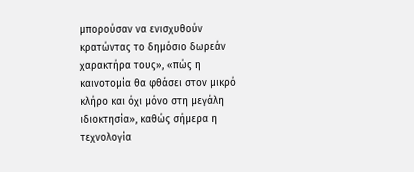μπορούσαν να ενισχυθούν κρατώντας το δημόσιο δωρεάν χαρακτήρα τους», «πώς η καινοτομία θα φθάσει στον μικρό κλήρο και όχι μόνο στη μεγάλη ιδιοκτησία», καθώς σήμερα η τεχνολογία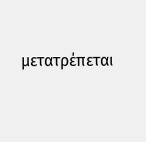μετατρέπεται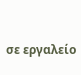σε εργαλείο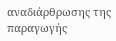αναδιάρθρωσης της παραγωγής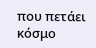που πετάει κόσμο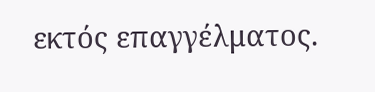εκτός επαγγέλματος.